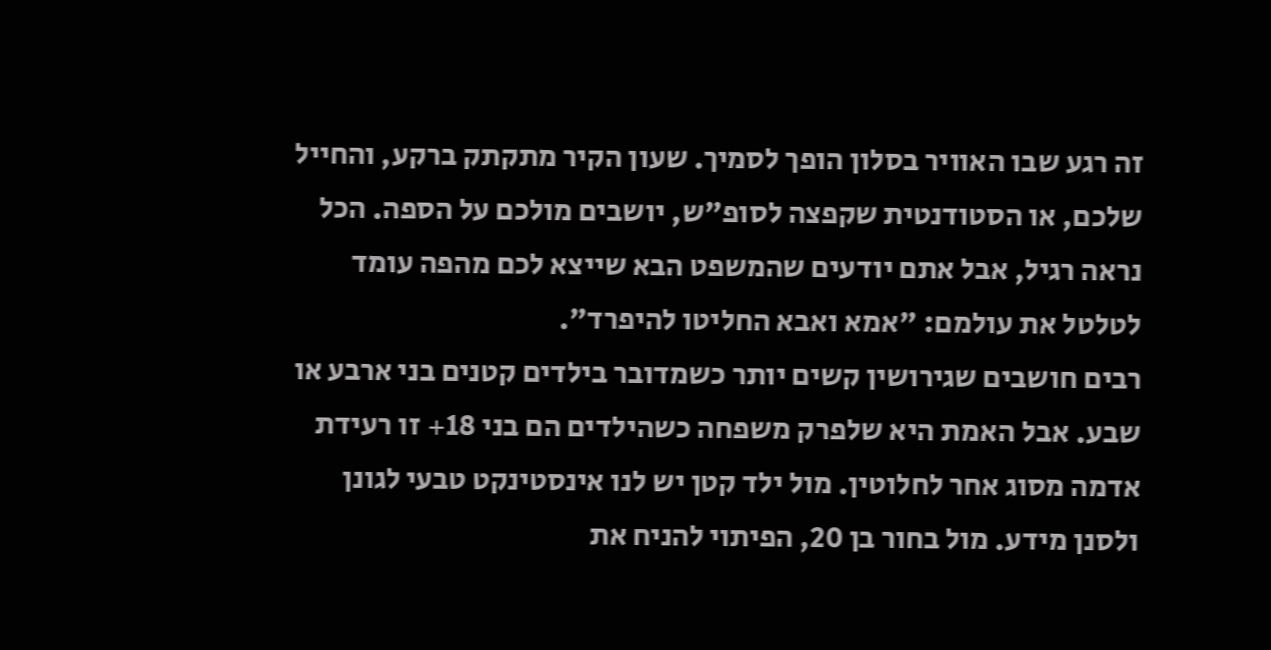זה רגע שבו האוויר בסלון הופך לסמיך. שעון הקיר מתקתק ברקע, והחייל שלכם, או הסטודנטית שקפצה לסופ"ש, יושבים מולכם על הספה. הכל נראה רגיל, אבל אתם יודעים שהמשפט הבא שייצא לכם מהפה עומד לטלטל את עולמם: "אמא ואבא החליטו להיפרד".
רבים חושבים שגירושין קשים יותר כשמדובר בילדים קטנים בני ארבע או שבע. אבל האמת היא שלפרק משפחה כשהילדים הם בני 18+ זו רעידת אדמה מסוג אחר לחלוטין. מול ילד קטן יש לנו אינסטינקט טבעי לגונן ולסנן מידע. מול בחור בן 20, הפיתוי להניח את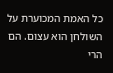כל האמת המכוערת על השולחן הוא עצום. הם הרי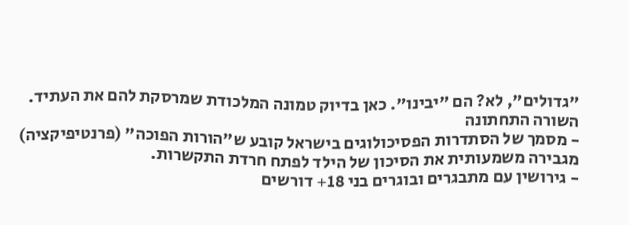"גדולים", לא? הם "יבינו". כאן בדיוק טמונה המלכודת שמרסקת להם את העתיד.
השורה התחתונה
- מסמך של הסתדרות הפסיכולוגים בישראל קובע ש"הורות הפוכה" (פרנטיפיקציה) מגבירה משמעותית את הסיכון של הילד לפתח חרדת התקשרות.
- גירושין עם מתבגרים ובוגרים בני 18+ דורשים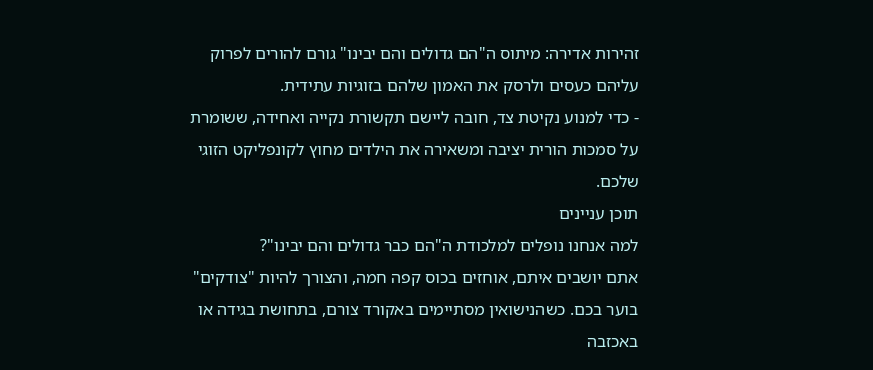זהירות אדירה: מיתוס ה"הם גדולים והם יבינו" גורם להורים לפרוק עליהם כעסים ולרסק את האמון שלהם בזוגיות עתידית.
- כדי למנוע נקיטת צד, חובה ליישם תקשורת נקייה ואחידה, ששומרת על סמכות הורית יציבה ומשאירה את הילדים מחוץ לקונפליקט הזוגי שלכם.
תוכן עניינים
למה אנחנו נופלים למלכודת ה"הם כבר גדולים והם יבינו"?
אתם יושבים איתם, אוחזים בכוס קפה חמה, והצורך להיות "צודקים" בוער בכם. כשהנישואין מסתיימים באקורד צורם, בתחושת בגידה או באכזבה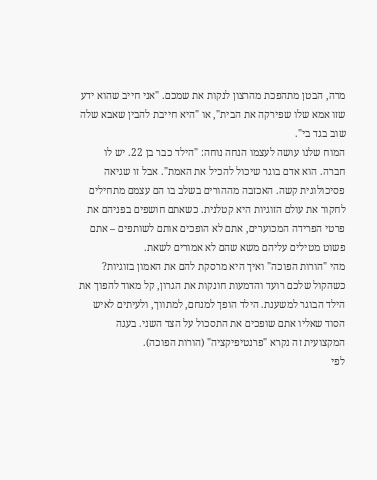מרה, הבטן מתהפכת מהרצון לנקות את שמכם. "אני חייב שהוא ידע שזו אמא שלו שפירקה את הבית", או "היא חייבת להבין שאבא שלה שוב בגד בי".
המוח שלנו עושה לעצמו הנחה נוחה: "הילד כבר בן 22. יש לו חברה. הוא אדם בוגר שיכול להכיל את האמת". אבל זו שגיאה פסיכולוגית קשה. האכזבה מההורים בשלב בו הם עצמם מתחילים לחקור את עולם הזוגיות היא קטלנית. כשאתם חושפים בפניהם את פרטי הפרידה המכוערים, אתם לא הופכים אותם לשותפים – אתם פשוט מטילים עליהם משא שהם לא אמורים לשאת.
מהי "הורות הפוכה" ואיך היא מרסקת להם את האמון בזוגיות?
כשהקול שלכם רועד והדמעות חונקות את הגרון, קל מאוד להפוך את הילד הבוגר למשענת. הילד הופך למנחם, למתווך, ולעיתים לאיש הסוד שאליו אתם שופכים את התסכול על הצד השני. בעגה המקצועית זה נקרא "פרנטיפיקציה" (הורות הפוכה).
לפי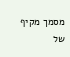מסמך מקיף של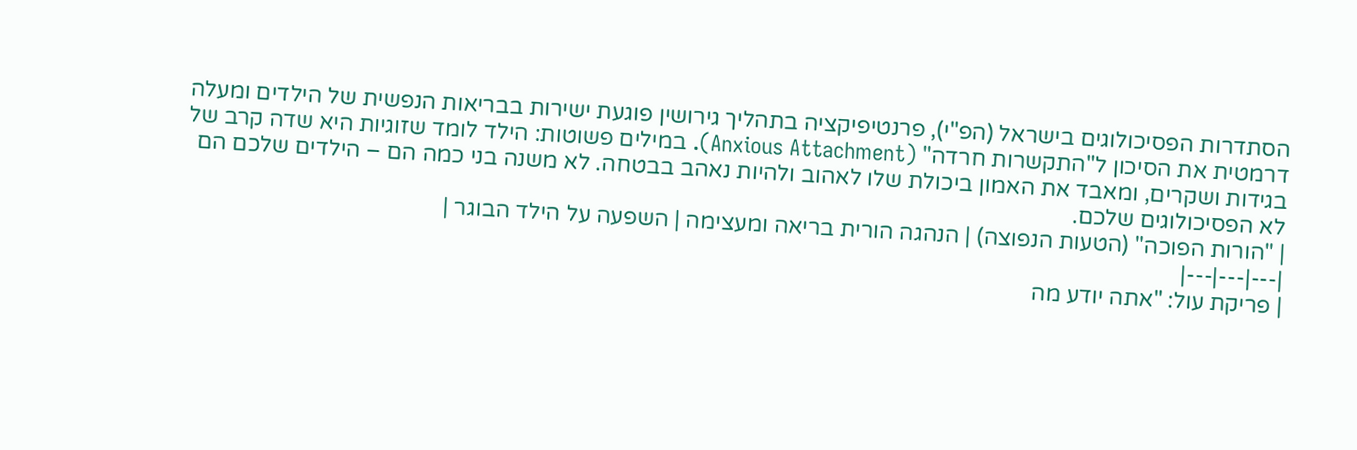הסתדרות הפסיכולוגים בישראל (הפ"י), פרנטיפיקציה בתהליך גירושין פוגעת ישירות בבריאות הנפשית של הילדים ומעלה דרמטית את הסיכון ל"התקשרות חרדה" (Anxious Attachment). במילים פשוטות: הילד לומד שזוגיות היא שדה קרב של בגידות ושקרים, ומאבד את האמון ביכולת שלו לאהוב ולהיות נאהב בבטחה. לא משנה בני כמה הם – הילדים שלכם הם לא הפסיכולוגים שלכם.
| "הורות הפוכה" (הטעות הנפוצה) | הנהגה הורית בריאה ומעצימה | השפעה על הילד הבוגר |
|---|---|---|
| פריקת עול: "אתה יודע מה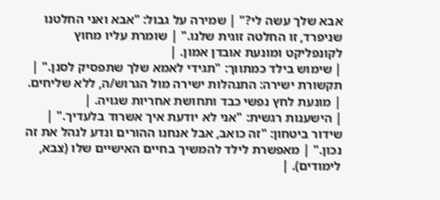אבא שלך עשה לי?" | שמירה על גבול: "אבא ואני החלטנו שניפרד, זו החלטה זוגית שלנו." | שומרת עליו מחוץ לקונפליקט ומונעת אובדן אמון. |
| שימוש בילד כמתווך: "תגידי לאמא שלך שתפסיק לסנן." | תקשורת ישירה: התנהלות ישירה מול הגרוש/ה, ללא שליחים. | מונעת לחץ נפשי כבד ותחושת אחריות שגויה. |
| הישענות רגשית: "אני לא יודעת איך אשרוד בלעדיך." | שידור ביטחון: "זה כואב, אבל אנחנו ההורים ונדע לנהל את זה נכון." | מאפשרת לילד להמשיך בחיים האישיים שלו (צבא, לימודים). |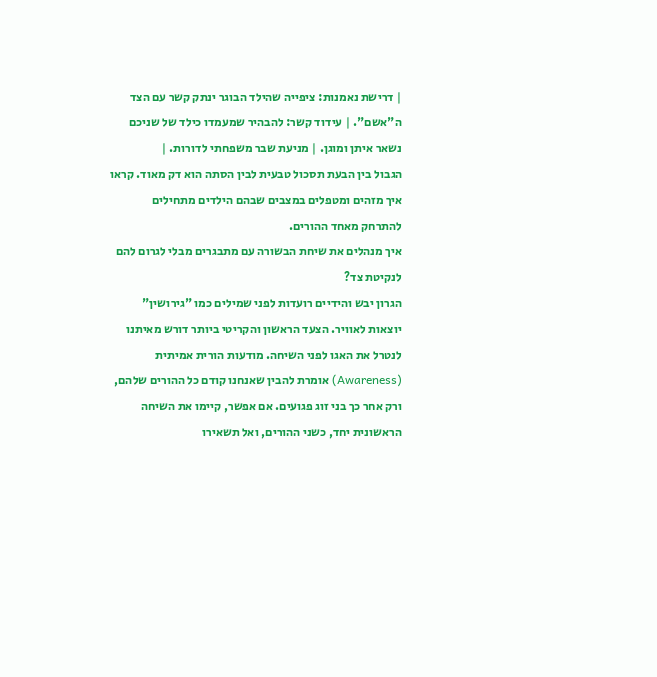| דרישת נאמנות: ציפייה שהילד הבוגר ינתק קשר עם הצד ה"אשם". | עידוד קשר: להבהיר שמעמדו כילד של שניכם נשאר איתן ומוגן. | מניעת שבר משפחתי לדורות. |
הגבול בין הבעת תסכול טבעית לבין הסתה הוא דק מאוד. קראו איך מזהים ומטפלים במצבים שבהם הילדים מתחילים להתרחק מאחד ההורים.
איך מנהלים את שיחת הבשורה עם מתבגרים מבלי לגרום להם לנקיטת צד?
הגרון יבש והידיים רועדות לפני שמילים כמו "גירושין" יוצאות לאוויר. הצעד הראשון והקריטי ביותר דורש מאיתנו לנטרל את האגו לפני השיחה. מודעות הורית אמיתית (Awareness) אומרת להבין שאנחנו קודם כל ההורים שלהם, ורק אחר כך בני זוג פגועים. אם אפשר, קיימו את השיחה הראשונית יחד, כשני ההורים, ואל תשאירו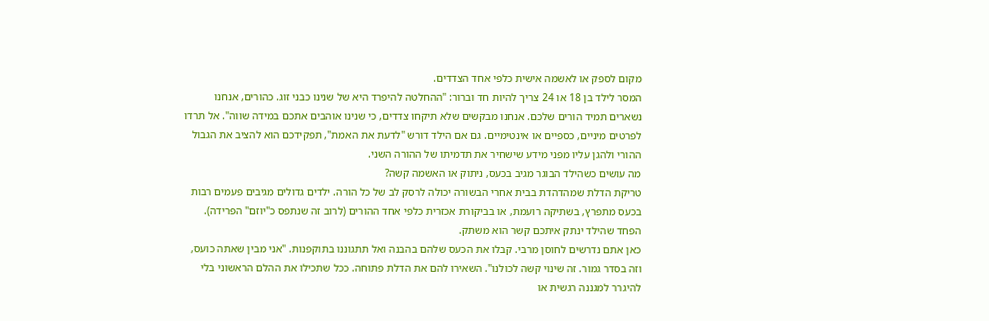מקום לספק או לאשמה אישית כלפי אחד הצדדים.
המסר לילד בן 18 או 24 צריך להיות חד וברור: "ההחלטה להיפרד היא של שנינו כבני זוג. כהורים, אנחנו נשארים תמיד הורים שלכם. אנחנו מבקשים שלא תיקחו צדדים, כי שנינו אוהבים אתכם במידה שווה". אל תרדו לפרטים מיניים, כספיים או אינטימיים. גם אם הילד דורש "לדעת את האמת", תפקידכם הוא להציב את הגבול ההורי ולהגן עליו מפני מידע שישחיר את תדמיתו של ההורה השני.
מה עושים כשהילד הבוגר מגיב בכעס, ניתוק או האשמה קשה?
טריקת הדלת שמהדהדת בבית אחרי הבשורה יכולה לרסק לב של כל הורה. ילדים גדולים מגיבים פעמים רבות בכעס מתפרץ, בשתיקה רועמת, או בביקורת אכזרית כלפי אחד ההורים (לרוב זה שנתפס כ"יוזם" הפרידה). הפחד שהילד ינתק איתכם קשר הוא משתק.
כאן אתם נדרשים לחוסן מרבי. קבלו את הכעס שלהם בהבנה ואל תתגוננו בתוקפנות. "אני מבין שאתה כועס, וזה בסדר גמור. זה שינוי קשה לכולנו". השאירו להם את הדלת פתוחה. ככל שתכילו את ההלם הראשוני בלי להיגרר למגננה רגשית או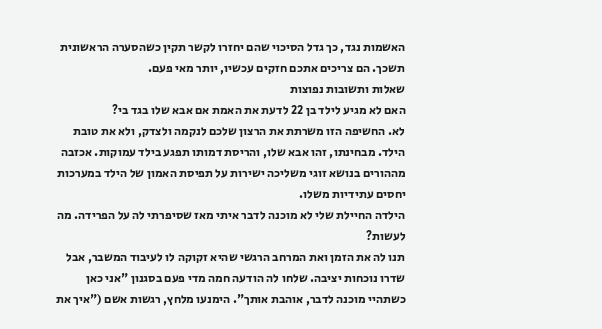האשמות נגד, כך גדל הסיכוי שהם יחזרו לקשר תקין כשהסערה הראשונית תשכך. הם צריכים אתכם חזקים עכשיו, יותר מאי פעם.
שאלות ותשובות נפוצות
האם לא מגיע לילד בן 22 לדעת את האמת אם אבא שלו בגד בי?
לא. החשיפה הזו משרתת את הרצון שלכם לנקמה ולצדק, ולא את טובת הילד. מבחינתו, זהו אבא שלו, והריסת דמותו תפגע בילד עמוקות. אכזבה מההורים בנושא זוגי משליכה ישירות על תפיסת האמון של הילד במערכות יחסים עתידיות משלו.
הילדה החיילת שלי לא מוכנה לדבר איתי מאז שסיפרתי לה על הפרידה. מה לעשות?
תנו לה את הזמן ואת המרחב הרגשי שהיא זקוקה לו לעיבוד המשבר, אבל שדרו נוכחות יציבה. שלחו לה הודעה חמה מדי פעם בסגנון "אני כאן כשתהיי מוכנה לדבר, אוהבת אותך". הימנעו מלחץ, רגשות אשם ("איך את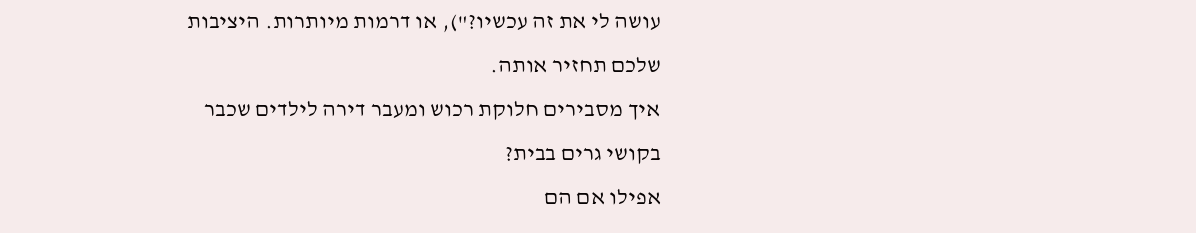עושה לי את זה עכשיו?"), או דרמות מיותרות. היציבות שלכם תחזיר אותה.
איך מסבירים חלוקת רכוש ומעבר דירה לילדים שכבר בקושי גרים בבית?
אפילו אם הם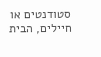סטודנטים או חיילים, הבית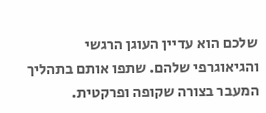שלכם הוא עדיין העוגן הרגשי והגיאוגרפי שלהם. שתפו אותם בתהליך המעבר בצורה שקופה ופרקטית.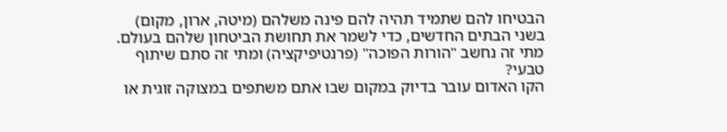הבטיחו להם שתמיד תהיה להם פינה משלהם (מיטה, ארון, מקום) בשני הבתים החדשים, כדי לשמר את תחושת הביטחון שלהם בעולם.
מתי זה נחשב "הורות הפוכה" (פרנטיפיקציה) ומתי זה סתם שיתוף טבעי?
הקו האדום עובר בדיוק במקום שבו אתם משתפים במצוקה זוגית או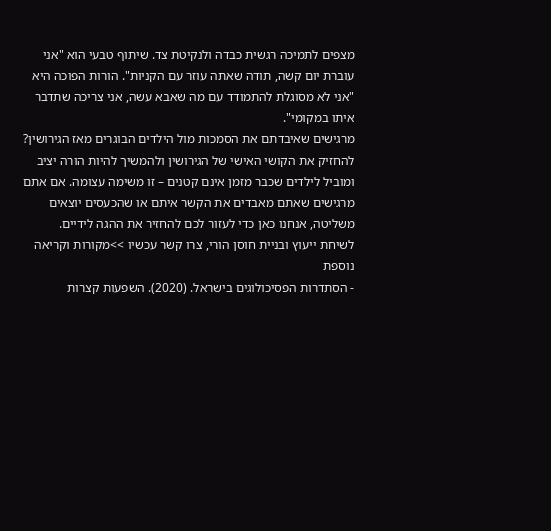מצפים לתמיכה רגשית כבדה ולנקיטת צד. שיתוף טבעי הוא "אני עוברת יום קשה, תודה שאתה עוזר עם הקניות". הורות הפוכה היא "אני לא מסוגלת להתמודד עם מה שאבא עשה, אני צריכה שתדבר איתו במקומי".
מרגישים שאיבדתם את הסמכות מול הילדים הבוגרים מאז הגירושין?
להחזיק את הקושי האישי של הגירושין ולהמשיך להיות הורה יציב ומוביל לילדים שכבר מזמן אינם קטנים – זו משימה עצומה. אם אתם מרגישים שאתם מאבדים את הקשר איתם או שהכעסים יוצאים משליטה, אנחנו כאן כדי לעזור לכם להחזיר את ההגה לידיים.
לשיחת ייעוץ ובניית חוסן הורי, צרו קשר עכשיו >>מקורות וקריאה נוספת
- הסתדרות הפסיכולוגים בישראל. (2020). השפעות קצרות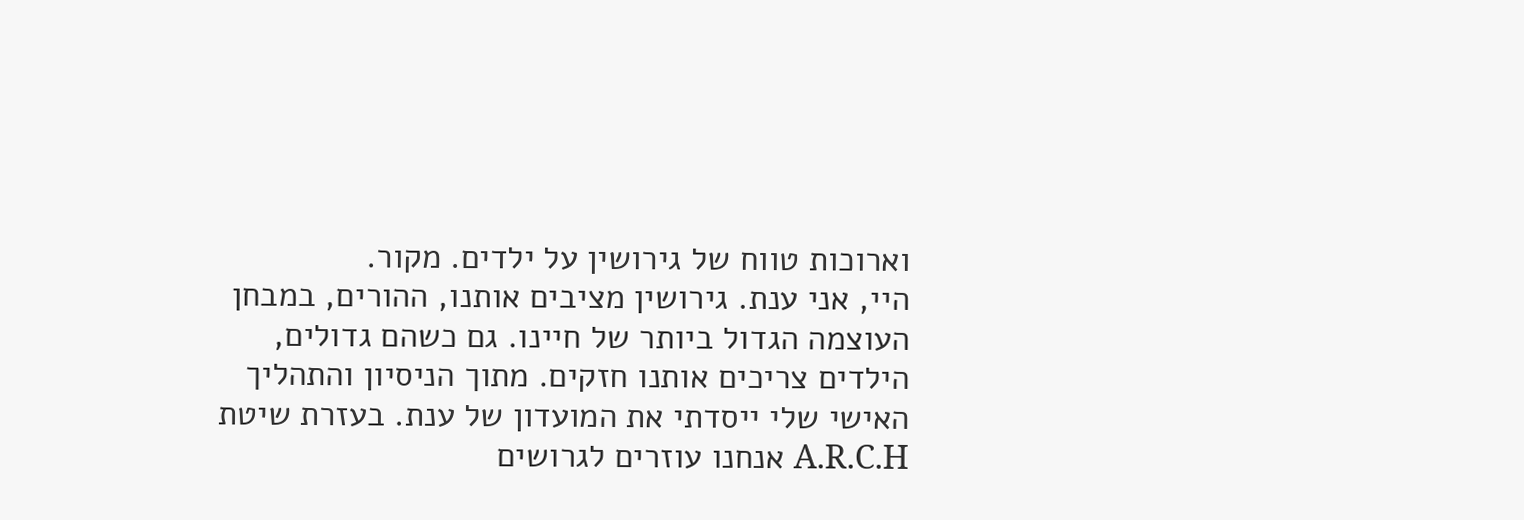וארוכות טווח של גירושין על ילדים. מקור.
היי, אני ענת. גירושין מציבים אותנו, ההורים, במבחן העוצמה הגדול ביותר של חיינו. גם כשהם גדולים, הילדים צריכים אותנו חזקים. מתוך הניסיון והתהליך האישי שלי ייסדתי את המועדון של ענת. בעזרת שיטת A.R.C.H אנחנו עוזרים לגרושים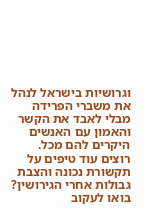וגרושיות בישראל לנהל את משברי הפרידה מבלי לאבד את הקשר והאמון עם האנשים היקרים להם מכל.
רוצים עוד טיפים על תקשורת נכונה והצבת גבולות אחרי הגירושין? בואו לעקוב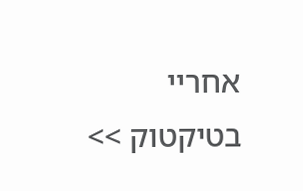אחריי בטיקטוק >>